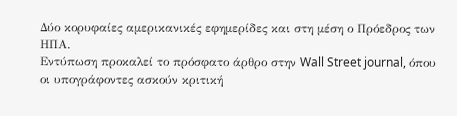Δύο κορυφαίες αμερικανικές εφημερίδες και στη μέση ο Πρόεδρος των ΗΠΑ.
Εντύπωση προκαλεί το πρόσφατο άρθρο στην Wall Street journal, όπου οι υπογράφοντες ασκούν κριτική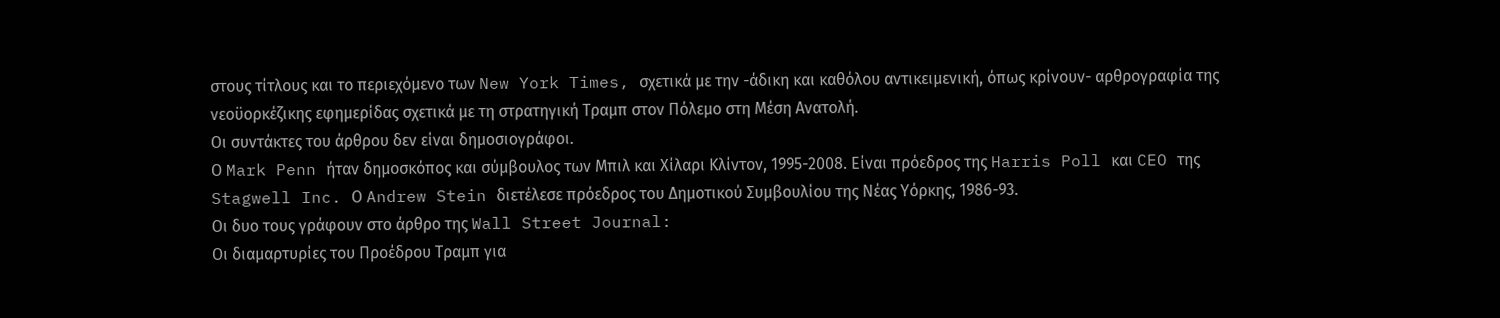στους τίτλους και το περιεχόμενο των New York Times, σχετικά με την -άδικη και καθόλου αντικειμενική, όπως κρίνουν- αρθρογραφία της νεοϋορκέζικης εφημερίδας σχετικά με τη στρατηγική Τραμπ στον Πόλεμο στη Μέση Ανατολή.
Οι συντάκτες του άρθρου δεν είναι δημοσιογράφοι.
Ο Mark Penn ήταν δημοσκόπος και σύμβουλος των Μπιλ και Χίλαρι Κλίντον, 1995-2008. Είναι πρόεδρος της Harris Poll και CEO της Stagwell Inc. Ο Andrew Stein διετέλεσε πρόεδρος του Δημοτικού Συμβουλίου της Νέας Υόρκης, 1986-93.
Οι δυο τους γράφουν στο άρθρο της Wall Street Journal:
Οι διαμαρτυρίες του Προέδρου Τραμπ για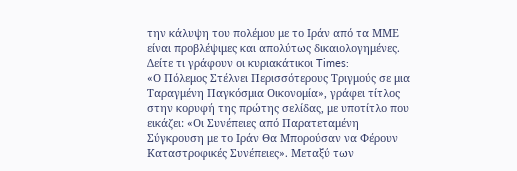την κάλυψη του πολέμου με το Ιράν από τα ΜΜΕ είναι προβλέψιμες και απολύτως δικαιολογημένες.
Δείτε τι γράφουν οι κυριακάτικοι Times:
«Ο Πόλεμος Στέλνει Περισσότερους Τριγμούς σε μια Ταραγμένη Παγκόσμια Οικονομία», γράφει τίτλος στην κορυφή της πρώτης σελίδας, με υποτίτλο που εικάζει: «Οι Συνέπειες από Παρατεταμένη Σύγκρουση με το Ιράν Θα Μπορούσαν να Φέρουν Καταστροφικές Συνέπειες». Μεταξύ των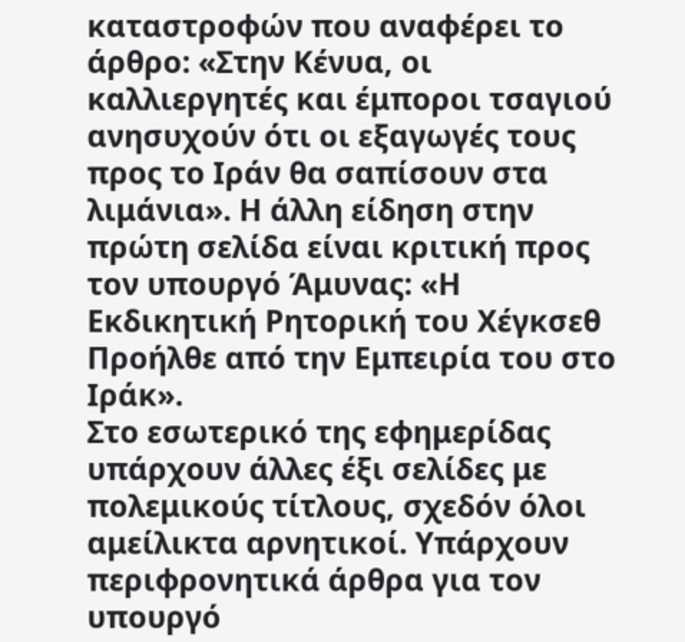καταστροφών που αναφέρει το άρθρο: «Στην Κένυα, οι καλλιεργητές και έμποροι τσαγιού ανησυχούν ότι οι εξαγωγές τους προς το Ιράν θα σαπίσουν στα λιμάνια». Η άλλη είδηση στην πρώτη σελίδα είναι κριτική προς τον υπουργό Άμυνας: «Η Εκδικητική Ρητορική του Χέγκσεθ Προήλθε από την Εμπειρία του στο Ιράκ».
Στο εσωτερικό της εφημερίδας υπάρχουν άλλες έξι σελίδες με πολεμικούς τίτλους, σχεδόν όλοι αμείλικτα αρνητικοί. Υπάρχουν περιφρονητικά άρθρα για τον υπουργό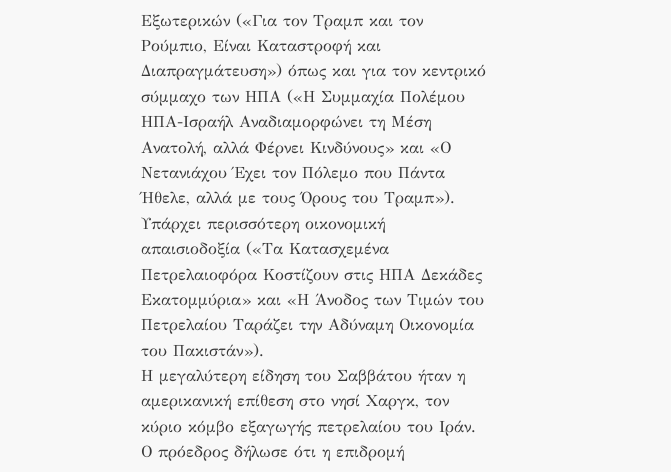Εξωτερικών («Για τον Τραμπ και τον Ρούμπιο, Είναι Καταστροφή και Διαπραγμάτευση») όπως και για τον κεντρικό σύμμαχο των ΗΠΑ («Η Συμμαχία Πολέμου ΗΠΑ-Ισραήλ Αναδιαμορφώνει τη Μέση Ανατολή, αλλά Φέρνει Κινδύνους» και «Ο Νετανιάχου Έχει τον Πόλεμο που Πάντα Ήθελε, αλλά με τους Όρους του Τραμπ»). Υπάρχει περισσότερη οικονομική απαισιοδοξία («Τα Κατασχεμένα Πετρελαιοφόρα Κοστίζουν στις ΗΠΑ Δεκάδες Εκατομμύρια» και «Η Άνοδος των Τιμών του Πετρελαίου Ταράζει την Αδύναμη Οικονομία του Πακιστάν»).
Η μεγαλύτερη είδηση του Σαββάτου ήταν η αμερικανική επίθεση στο νησί Χαργκ, τον κύριο κόμβο εξαγωγής πετρελαίου του Ιράν. Ο πρόεδρος δήλωσε ότι η επιδρομή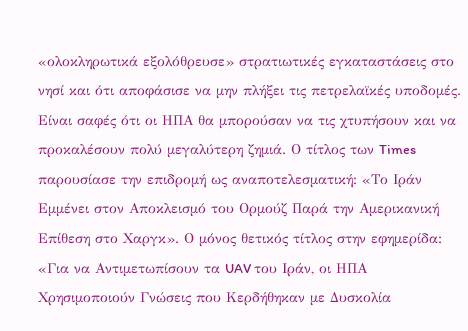«ολοκληρωτικά εξολόθρευσε» στρατιωτικές εγκαταστάσεις στο νησί και ότι αποφάσισε να μην πλήξει τις πετρελαϊκές υποδομές. Είναι σαφές ότι οι ΗΠΑ θα μπορούσαν να τις χτυπήσουν και να προκαλέσουν πολύ μεγαλύτερη ζημιά. Ο τίτλος των Times παρουσίασε την επιδρομή ως αναποτελεσματική: «Το Ιράν Εμμένει στον Αποκλεισμό του Ορμούζ Παρά την Αμερικανική Επίθεση στο Χαργκ». Ο μόνος θετικός τίτλος στην εφημερίδα: «Για να Αντιμετωπίσουν τα UAV του Ιράν, οι ΗΠΑ Χρησιμοποιούν Γνώσεις που Κερδήθηκαν με Δυσκολία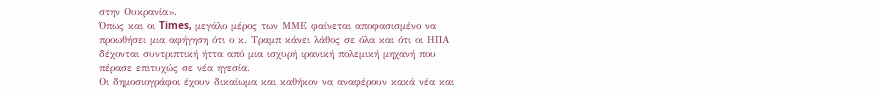στην Ουκρανία».
Όπως και οι Times, μεγάλο μέρος των ΜΜΕ φαίνεται αποφασισμένο να προωθήσει μια αφήγηση ότι ο κ. Τραμπ κάνει λάθος σε όλα και ότι οι ΗΠΑ δέχονται συντριπτική ήττα από μια ισχυρή ιρανική πολεμική μηχανή που πέρασε επιτυχώς σε νέα ηγεσία.
Οι δημοσιογράφοι έχουν δικαίωμα και καθήκον να αναφέρουν κακά νέα και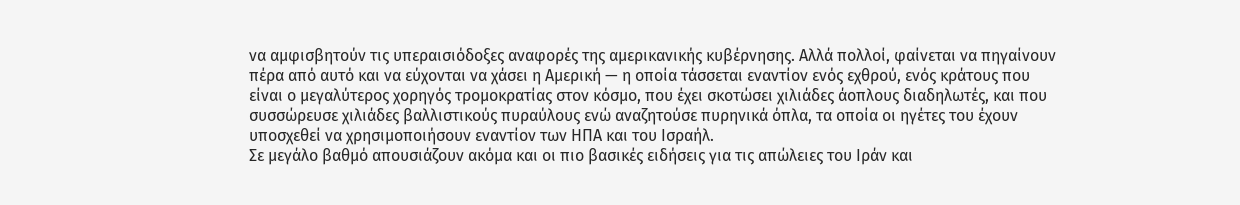να αμφισβητούν τις υπεραισιόδοξες αναφορές της αμερικανικής κυβέρνησης. Αλλά πολλοί, φαίνεται να πηγαίνουν πέρα από αυτό και να εύχονται να χάσει η Αμερική — η οποία τάσσεται εναντίον ενός εχθρού, ενός κράτους που είναι ο μεγαλύτερος χορηγός τρομοκρατίας στον κόσμο, που έχει σκοτώσει χιλιάδες άοπλους διαδηλωτές, και που συσσώρευσε χιλιάδες βαλλιστικούς πυραύλους ενώ αναζητούσε πυρηνικά όπλα, τα οποία οι ηγέτες του έχουν υποσχεθεί να χρησιμοποιήσουν εναντίον των ΗΠΑ και του Ισραήλ.
Σε μεγάλο βαθμό απουσιάζουν ακόμα και οι πιο βασικές ειδήσεις για τις απώλειες του Ιράν και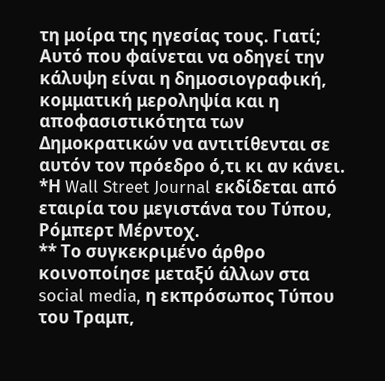τη μοίρα της ηγεσίας τους. Γιατί; Αυτό που φαίνεται να οδηγεί την κάλυψη είναι η δημοσιογραφική, κομματική μεροληψία και η αποφασιστικότητα των Δημοκρατικών να αντιτίθενται σε αυτόν τον πρόεδρο ό,τι κι αν κάνει.
*Η Wall Street Journal εκδίδεται από εταιρία του μεγιστάνα του Τύπου, Ρόμπερτ Μέρντοχ.
** Το συγκεκριμένο άρθρο κοινοποίησε μεταξύ άλλων στα social media, η εκπρόσωπος Τύπου του Τραμπ,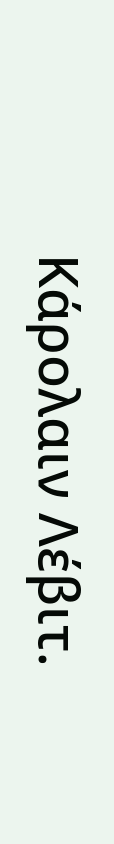Κάρολαιν Λέβιτ.